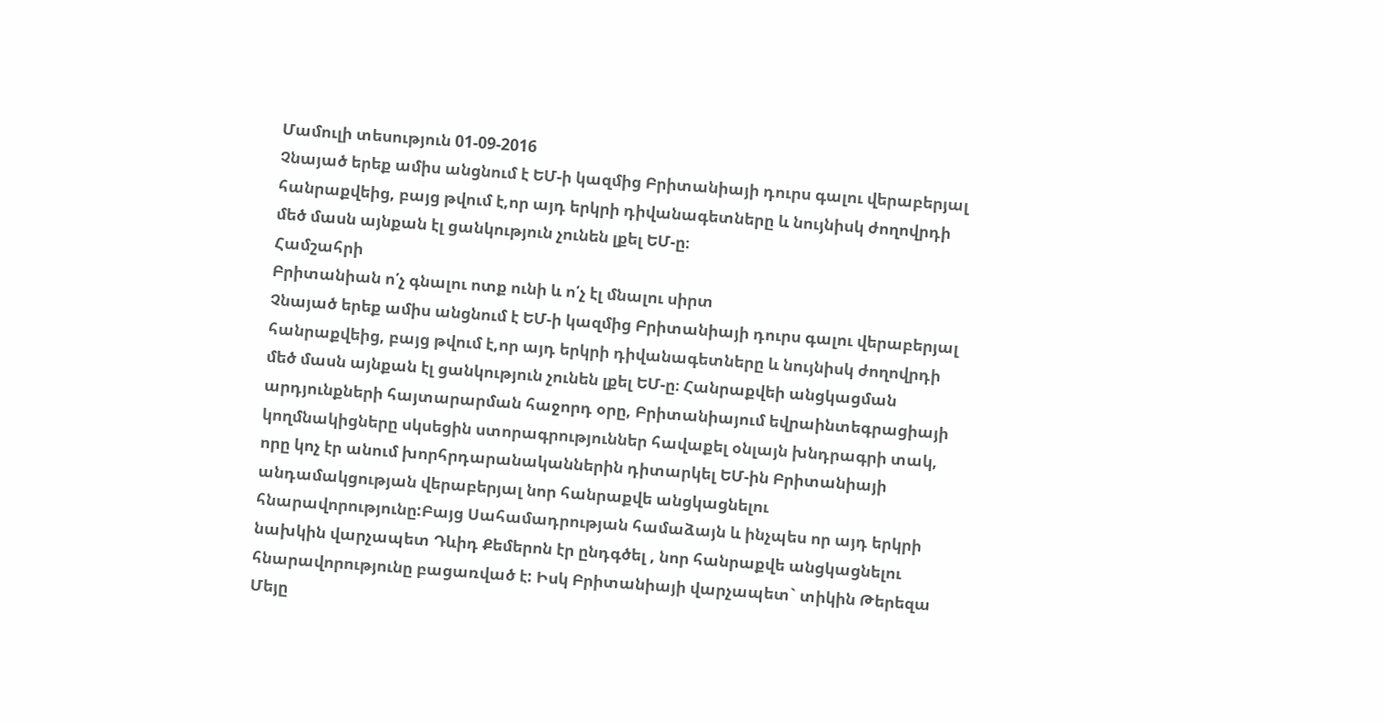Մամուլի տեսություն 01-09-2016
Չնայած երեք ամիս անցնում է ԵՄ-ի կազմից Բրիտանիայի դուրս գալու վերաբերյալ հանրաքվեից, բայց թվում է,որ այդ երկրի դիվանագետները և նույնիսկ ժողովրդի մեծ մասն այնքան էլ ցանկություն չունեն լքել ԵՄ-ը։
Համշահրի
Բրիտանիան ո՛չ գնալու ոտք ունի և ո՛չ էլ մնալու սիրտ
Չնայած երեք ամիս անցնում է ԵՄ-ի կազմից Բրիտանիայի դուրս գալու վերաբերյալ հանրաքվեից, բայց թվում է,որ այդ երկրի դիվանագետները և նույնիսկ ժողովրդի մեծ մասն այնքան էլ ցանկություն չունեն լքել ԵՄ-ը։ Հանրաքվեի անցկացման արդյունքների հայտարարման հաջորդ օրը, Բրիտանիայում եվրաինտեգրացիայի կողմնակիցները սկսեցին ստորագրություններ հավաքել օնլայն խնդրագրի տակ, որը կոչ էր անում խորհրդարանականներին դիտարկել ԵՄ-ին Բրիտանիայի անդամակցության վերաբերյալ նոր հանրաքվե անցկացնելու հնարավորությունը:Բայց Սահամադրության համաձայն և ինչպես որ այդ երկրի նախկին վարչապետ Դևիդ Քեմերոն էր ընդգծել , նոր հանրաքվե անցկացնելու հնարավորությունը բացառված է: Իսկ Բրիտանիայի վարչապետ` տիկին Թերեզա Մեյը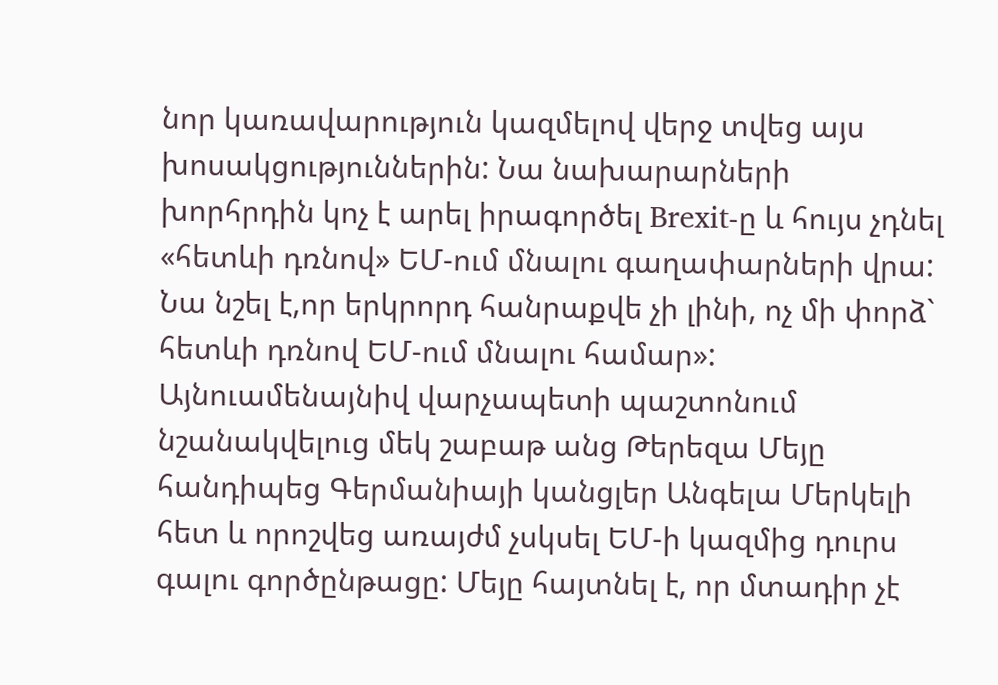նոր կառավարություն կազմելով վերջ տվեց այս խոսակցություններին: Նա նախարարների խորհրդին կոչ է արել իրագործել Brexit-ը և հույս չդնել «հետևի դռնով» ԵՄ-ում մնալու գաղափարների վրա:
Նա նշել է,որ երկրորդ հանրաքվե չի լինի, ոչ մի փորձ` հետևի դռնով ԵՄ-ում մնալու համար»:
Այնուամենայնիվ վարչապետի պաշտոնում նշանակվելուց մեկ շաբաթ անց Թերեզա Մեյը հանդիպեց Գերմանիայի կանցլեր Անգելա Մերկելի հետ և որոշվեց առայժմ չսկսել ԵՄ-ի կազմից դուրս գալու գործընթացը: Մեյը հայտնել է, որ մտադիր չէ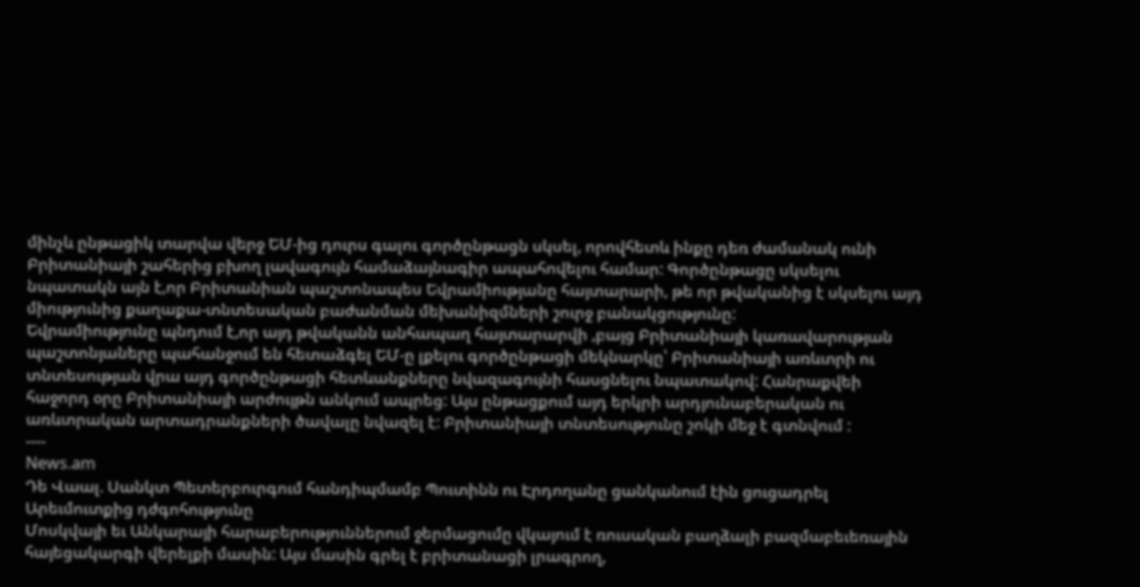մինչև ընթացիկ տարվա վերջ ԵՄ-ից դուրս գալու գործընթացն սկսել, որովհետև ինքը դեռ ժամանակ ունի Բրիտանիայի շահերից բխող լավագույն համաձայնագիր ապահովելու համար: Գործընթացը սկսելու նպատակն այն է,որ Բրիտանիան պաշտոնապես Եվրամիությանը հայտարարի, թե որ թվականից է սկսելու այդ միությունից քաղաքա-տնտեսական բաժանման մեխանիզմների շուրջ բանակցությունը:
Եվրամիությունը պնդում է,որ այդ թվականն անհապաղ հայտարարվի ,բայց Բրիտանիայի կառավարության պաշտոնյաները պահանջում են հետաձգել ԵՄ-ը լքելու գործընթացի մեկնարկը՝ Բրիտանիայի առևտրի ու տնտեսության վրա այդ գործընթացի հետևանքները նվազագույնի հասցնելու նպատակով: Հանրաքվեի հաջորդ օրը Բրիտանիայի արժույթն անկում ապրեց: Այս ընթացքում այդ երկրի արդյունաբերական ու առևտրական արտադրանքների ծավալը նվազել է: Բրիտանիայի տնտեսությունը շոկի մեջ է գտնվում :
----
News.am
Դե Վաալ. Սանկտ Պետերբուրգում հանդիպմամբ Պուտինն ու Էրդողանը ցանկանում էին ցուցադրել Արեւմուտքից դժգոհությունը
Մոսկվայի եւ Անկարայի հարաբերություններում ջերմացումը վկայում է ռուսական բաղձալի բազմաբեւեռային հայեցակարգի վերելքի մասին: Այս մասին գրել է բրիտանացի լրագրող,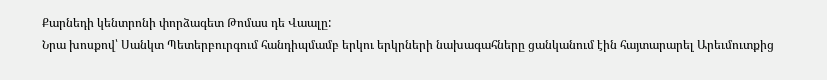Քարնեդի կենտրոնի փորձագետ Թոմաս դե Վաալը:
Նրա խոսքով՝ Սանկտ Պետերբուրգում հանդիպմամբ երկու երկրների նախագահները ցանկանում էին հայտարարել Արեւմուտքից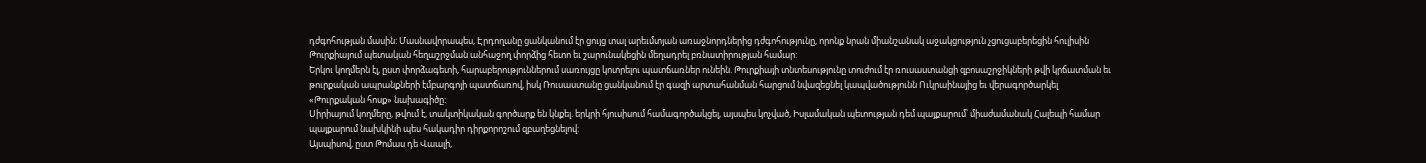դժգոհության մասին: Մասնավորապես, Էրդողանը ցանկանում էր ցույց տալ արեւմտյան առաջնորդներից դժգոհությունը, որոնք նրան միանշանակ աջակցություն չցուցաբերեցին հուլիսին Թուրքիայում պետական հեղաշրջման անհաջող փորձից հետո եւ շարունակեցին մեղադրել բռնատիրության համար:
Երկու կողմերն էլ, ըստ փորձագետի, հարաբերություններում սառույցը կոտրելու պատճառներ ունեին. Թուրքիայի տնտեսությունը տուժում էր ռուսաստանցի զբոսաշրջիկների թվի կրճատման եւ թուրքական ապրանքների էմբարգոյի պատճառով, իսկ Ռուսաստանը ցանկանում էր գազի արտահանման հարցում նվազեցնել կապվածությունն Ուկրաինայից եւ վերագործարկել «Թուրքական հոսք» նախագիծը:
Սիրիայում կողմերը, թվում է, տակտիկական գործարք են կնքել. երկրի հյուսիսում համագործակցել, այսպես կոչված, Իսլամական պետության դեմ պայքարում՝ միաժամանակ Հալեպի համար պայքարում նախկինի պես հակադիր դիրքորոշում զբաղեցնելով:
Այսպիսով, ըստ Թոմաս դե Վաալի,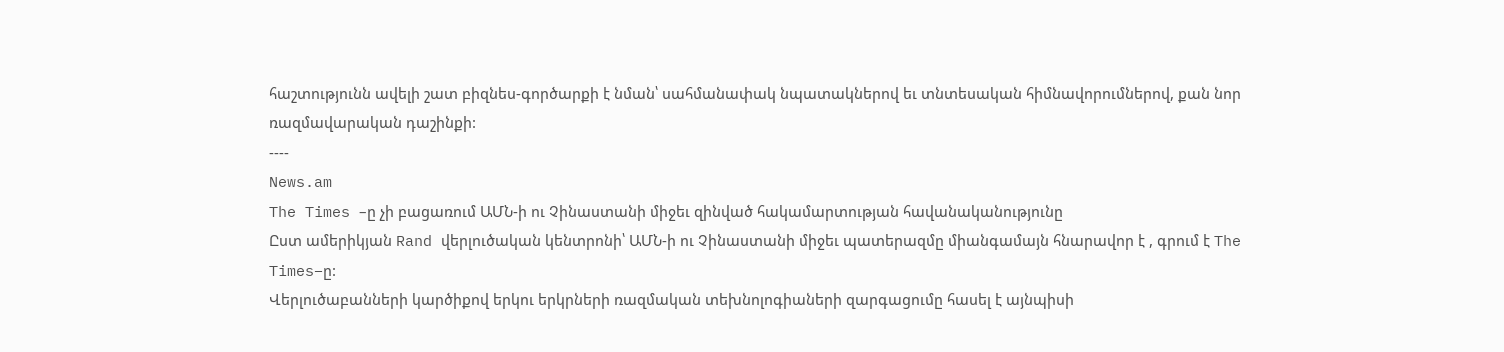հաշտությունն ավելի շատ բիզնես-գործարքի է նման՝ սահմանափակ նպատակներով եւ տնտեսական հիմնավորումներով, քան նոր ռազմավարական դաշինքի:
----
News.am
The Times –ը չի բացառում ԱՄՆ-ի ու Չինաստանի միջեւ զինված հակամարտության հավանականությունը
Ըստ ամերիկյան Rand վերլուծական կենտրոնի՝ ԱՄՆ-ի ու Չինաստանի միջեւ պատերազմը միանգամայն հնարավոր է , գրում է The Times–ը:
Վերլուծաբանների կարծիքով երկու երկրների ռազմական տեխնոլոգիաների զարգացումը հասել է այնպիսի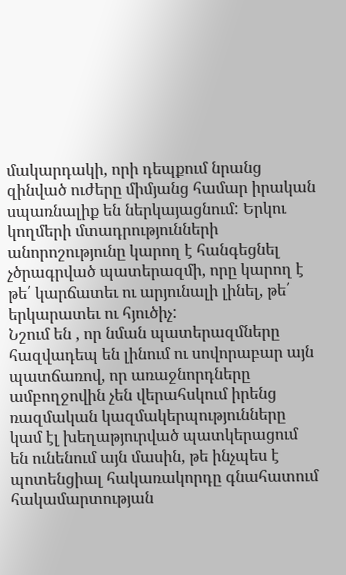մակարդակի, որի դեպքում նրանց զինված ուժերը միմյանց համար իրական սպառնալիք են ներկայացնում: Երկու կողմերի մտադրությունների անորոշությունը կարող է հանգեցնել չծրագրված պատերազմի, որը կարող է թե՛ կարճատեւ ու արյունալի լինել, թե՛ երկարատեւ ու հյուծիչ:
Նշում են , որ նման պատերազմները հազվադեպ են լինում ու սովորաբար այն պատճառով, որ առաջնորդները ամբողջովին չեն վերահսկում իրենց ռազմական կազմակերպությունները կամ էլ խեղաթյուրված պատկերացում են ունենում այն մասին, թե ինչպես է պոտենցիալ հակառակորդը գնահատում հակամարտության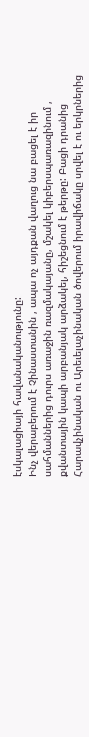էսկալացիայի հավանականությունը:
Ինչ վերաբերում է Չինաստանին , ապա ոչ այդքան վաղուց նա բացել է իր սահմաններից դուրս առաջին ռազմակայանը, մշակել կիբերսպառազինում , քվանտային կապի արբանյակ արձակել, հիշեցնում է թերթը: Բացի դրանից Հարավչինական ու Արեւելաչինական ծովերում իրավիճակը սրվել է ու երկրներից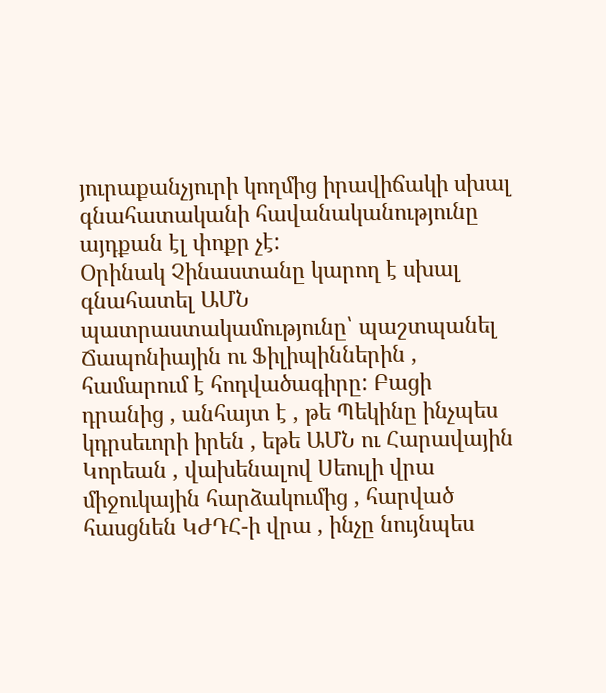յուրաքանչյուրի կողմից իրավիճակի սխալ գնահատականի հավանականությունը այդքան էլ փոքր չէ:
Օրինակ Չինաստանը կարող է սխալ գնահատել ԱՄՆ պատրաստակամությունը՝ պաշտպանել Ճապոնիային ու Ֆիլիպիններին , համարում է հոդվածագիրը: Բացի դրանից , անհայտ է , թե Պեկինը ինչպես կդրսեւորի իրեն , եթե ԱՄՆ ու Հարավային Կորեան , վախենալով Սեուլի վրա միջուկային հարձակումից , հարված հասցնեն ԿԺԴՀ-ի վրա , ինչը նույնպես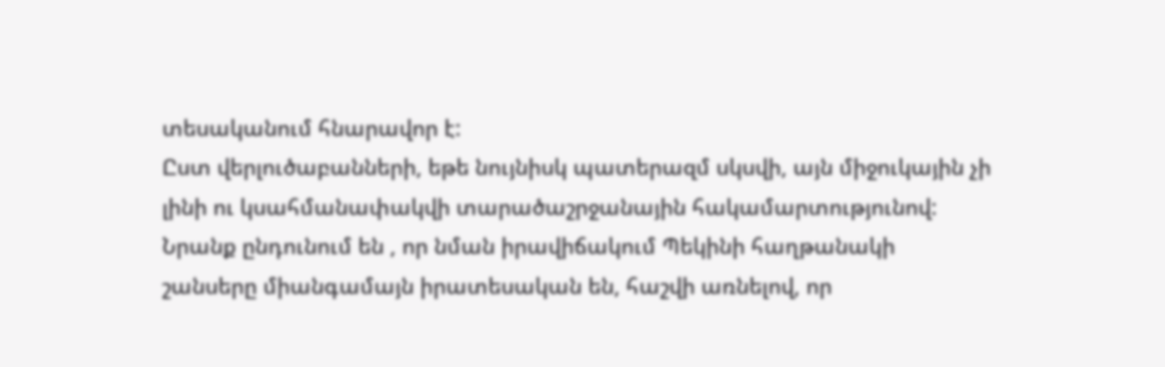տեսականում հնարավոր է:
Ըստ վերլուծաբանների, եթե նույնիսկ պատերազմ սկսվի, այն միջուկային չի լինի ու կսահմանափակվի տարածաշրջանային հակամարտությունով: Նրանք ընդունում են , որ նման իրավիճակում Պեկինի հաղթանակի շանսերը միանգամայն իրատեսական են, հաշվի առնելով, որ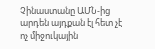Չինաստանը ԱՄՆ-ից արդեն այդքան էլ հետ չէ ոչ միջուկային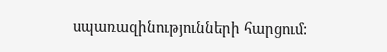սպառազինությունների հարցում: